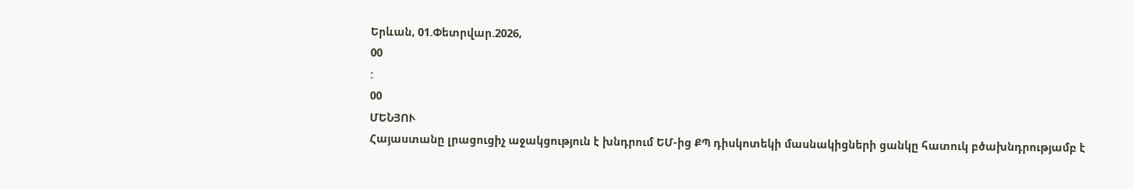Երևան, 01.Փետրվար.2026,
00
:
00
ՄԵՆՅՈՒ
Հայաստանը լրացուցիչ աջակցություն է խնդրում ԵՄ-ից ՔՊ դիսկոտեկի մասնակիցների ցանկը հատուկ բծախնդրությամբ է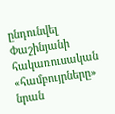ընդունվել Փաշինյանի հակառուսական «համբույրները» նրան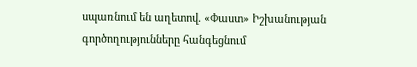սպառնում են աղետով. «Փաստ» Իշխանության գործողությունները հանգեցնում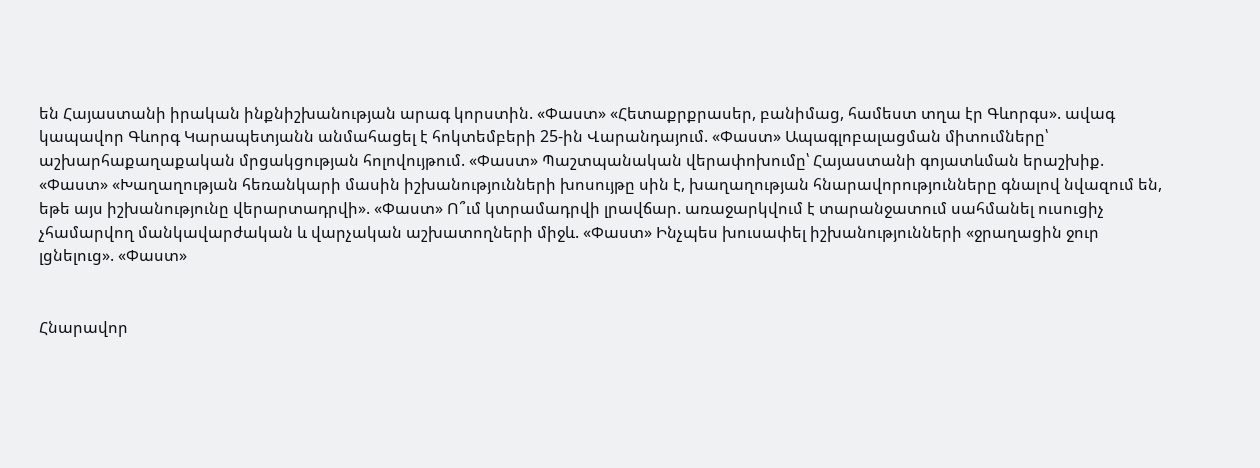են Հայաստանի իրական ինքնիշխանության արագ կորստին. «Փաստ» «Հետաքրքրասեր, բանիմաց, համեստ տղա էր Գևորգս». ավագ կապավոր Գևորգ Կարապետյանն անմահացել է հոկտեմբերի 25-ին Վարանդայում. «Փաստ» Ապագլոբալացման միտումները՝ աշխարհաքաղաքական մրցակցության հոլովույթում. «Փաստ» Պաշտպանական վերափոխումը՝ Հայաստանի գոյատևման երաշխիք. «Փաստ» «Խաղաղության հեռանկարի մասին իշխանությունների խոսույթը սին է, խաղաղության հնարավորությունները գնալով նվազում են, եթե այս իշխանությունը վերարտադրվի». «Փաստ» Ո՞ւմ կտրամադրվի լրավճար. առաջարկվում է տարանջատում սահմանել ուսուցիչ չհամարվող մանկավարժական և վարչական աշխատողների միջև. «Փաստ» Ինչպես խուսափել իշխանությունների «ջրաղացին ջուր լցնելուց». «Փաստ»


Հնարավոր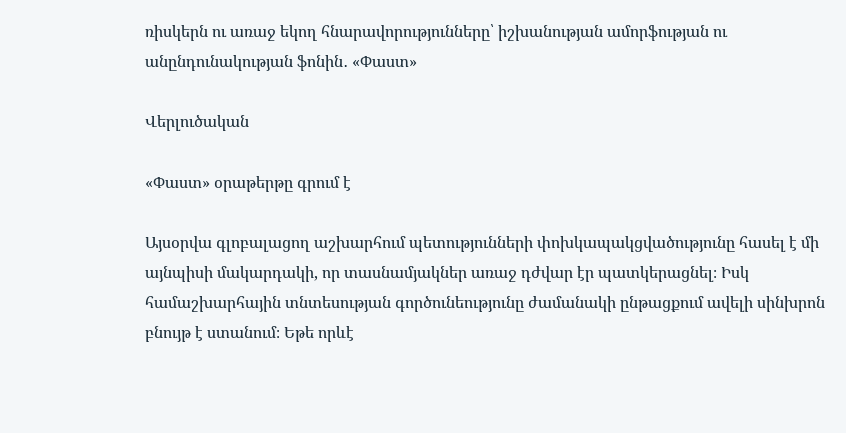ռիսկերն ու առաջ եկող հնարավորությունները՝ իշխանության ամորֆության ու անընդունակության ֆոնին․ «Փաստ»

Վերլուծական

«Փաստ» օրաթերթը գրում է

Այսօրվա գլոբալացող աշխարհում պետությունների փոխկապակցվածությունը հասել է մի այնպիսի մակարդակի, որ տասնամյակներ առաջ դժվար էր պատկերացնել։ Իսկ համաշխարհային տնտեսության գործունեությունը ժամանակի ընթացքում ավելի սինխրոն բնույթ է ստանում։ Եթե որևէ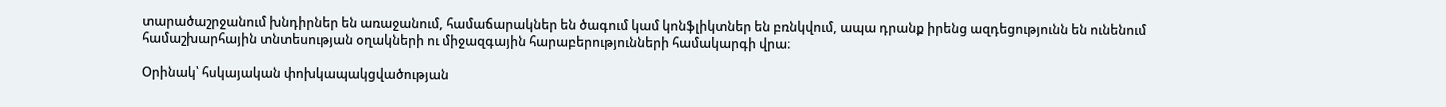տարածաշրջանում խնդիրներ են առաջանում, համաճարակներ են ծագում կամ կոնֆլիկտներ են բռնկվում, ապա դրանք իրենց ազդեցությունն են ունենում համաշխարհային տնտեսության օղակների ու միջազգային հարաբերությունների համակարգի վրա։

Օրինակ՝ հսկայական փոխկապակցվածության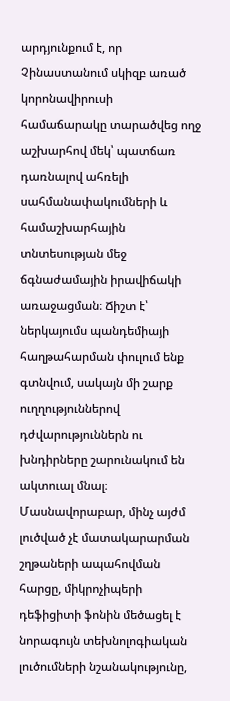արդյունքում է, որ Չինաստանում սկիզբ առած կորոնավիրուսի համաճարակը տարածվեց ողջ աշխարհով մեկ՝ պատճառ դառնալով ահռելի սահմանափակումների և համաշխարհային տնտեսության մեջ ճգնաժամային իրավիճակի առաջացման։ Ճիշտ է՝ ներկայումս պանդեմիայի հաղթահարման փուլում ենք գտնվում, սակայն մի շարք ուղղություններով դժվարություններն ու խնդիրները շարունակում են ակտուալ մնալ։ Մասնավորաբար, մինչ այժմ լուծված չէ մատակարարման շղթաների ապահովման հարցը, միկրոչիպերի դեֆիցիտի ֆոնին մեծացել է նորագույն տեխնոլոգիական լուծումների նշանակությունը,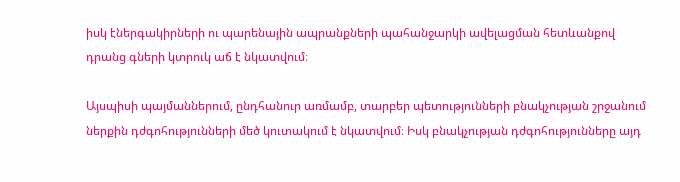իսկ էներգակիրների ու պարենային ապրանքների պահանջարկի ավելացման հետևանքով դրանց գների կտրուկ աճ է նկատվում։

Այսպիսի պայմաններում, ընդհանուր առմամբ, տարբեր պետությունների բնակչության շրջանում ներքին դժգոհությունների մեծ կուտակում է նկատվում։ Իսկ բնակչության դժգոհությունները այդ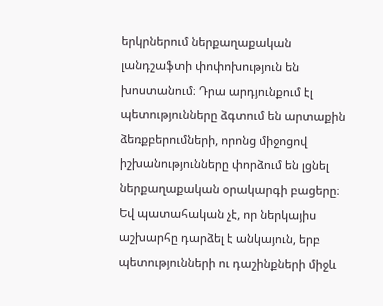երկրներում ներքաղաքական լանդշաֆտի փոփոխություն են խոստանում։ Դրա արդյունքում էլ պետությունները ձգտում են արտաքին ձեռքբերումների, որոնց միջոցով իշխանությունները փորձում են լցնել ներքաղաքական օրակարգի բացերը։ Եվ պատահական չէ, որ ներկայիս աշխարհը դարձել է անկայուն, երբ պետությունների ու դաշինքների միջև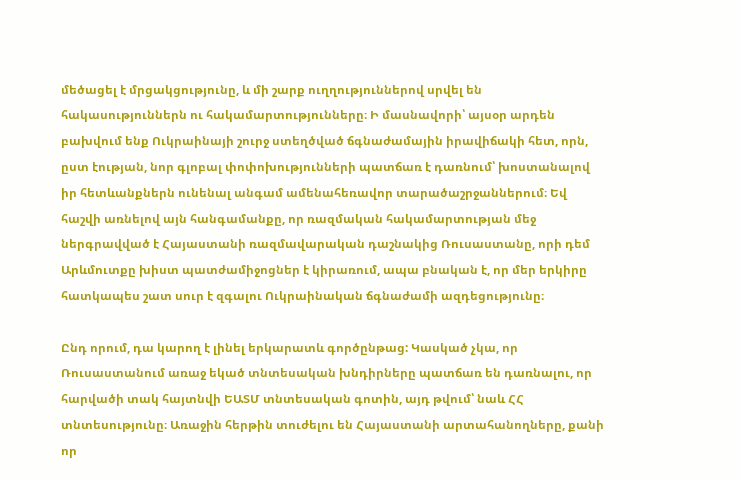մեծացել է մրցակցությունը, և մի շարք ուղղություններով սրվել են հակասություններն ու հակամարտությունները։ Ի մասնավորի՝ այսօր արդեն բախվում ենք Ուկրաինայի շուրջ ստեղծված ճգնաժամային իրավիճակի հետ, որն, ըստ էության, նոր գլոբալ փոփոխությունների պատճառ է դառնում՝ խոստանալով իր հետևանքներն ունենալ անգամ ամենահեռավոր տարածաշրջաններում։ Եվ հաշվի առնելով այն հանգամանքը, որ ռազմական հակամարտության մեջ ներգրավված է Հայաստանի ռազմավարական դաշնակից Ռուսաստանը, որի դեմ Արևմուտքը խիստ պատժամիջոցներ է կիրառում, ապա բնական է, որ մեր երկիրը հատկապես շատ սուր է զգալու Ուկրաինական ճգնաժամի ազդեցությունը։

Ընդ որում, դա կարող է լինել երկարատև գործընթաց: Կասկած չկա, որ Ռուսաստանում առաջ եկած տնտեսական խնդիրները պատճառ են դառնալու, որ հարվածի տակ հայտնվի ԵԱՏՄ տնտեսական գոտին, այդ թվում՝ նաև ՀՀ տնտեսությունը։ Առաջին հերթին տուժելու են Հայաստանի արտահանողները, քանի որ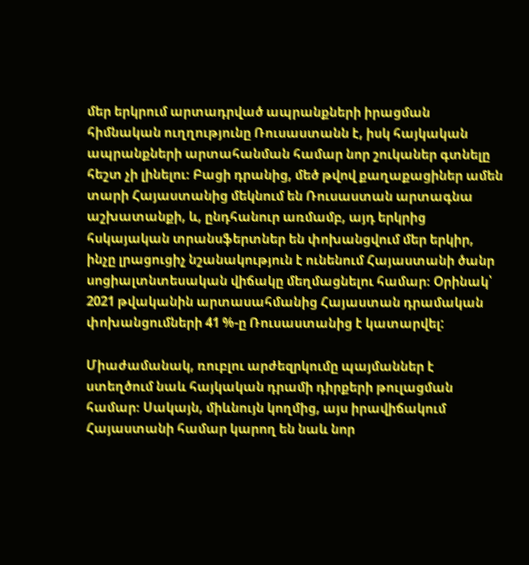մեր երկրում արտադրված ապրանքների իրացման հիմնական ուղղությունը Ռուսաստանն է, իսկ հայկական ապրանքների արտահանման համար նոր շուկաներ գտնելը հեշտ չի լինելու։ Բացի դրանից, մեծ թվով քաղաքացիներ ամեն տարի Հայաստանից մեկնում են Ռուսաստան արտագնա աշխատանքի, և, ընդհանուր առմամբ, այդ երկրից հսկայական տրանսֆերտներ են փոխանցվում մեր երկիր, ինչը լրացուցիչ նշանակություն է ունենում Հայաստանի ծանր սոցիալտնտեսական վիճակը մեղմացնելու համար։ Օրինակ՝ 2021 թվականին արտասահմանից Հայաստան դրամական փոխանցումների 41 %-ը Ռուսաստանից է կատարվել:

Միաժամանակ, ռուբլու արժեզրկումը պայմաններ է ստեղծում նաև հայկական դրամի դիրքերի թուլացման համար։ Սակայն, միևնույն կողմից, այս իրավիճակում Հայաստանի համար կարող են նաև նոր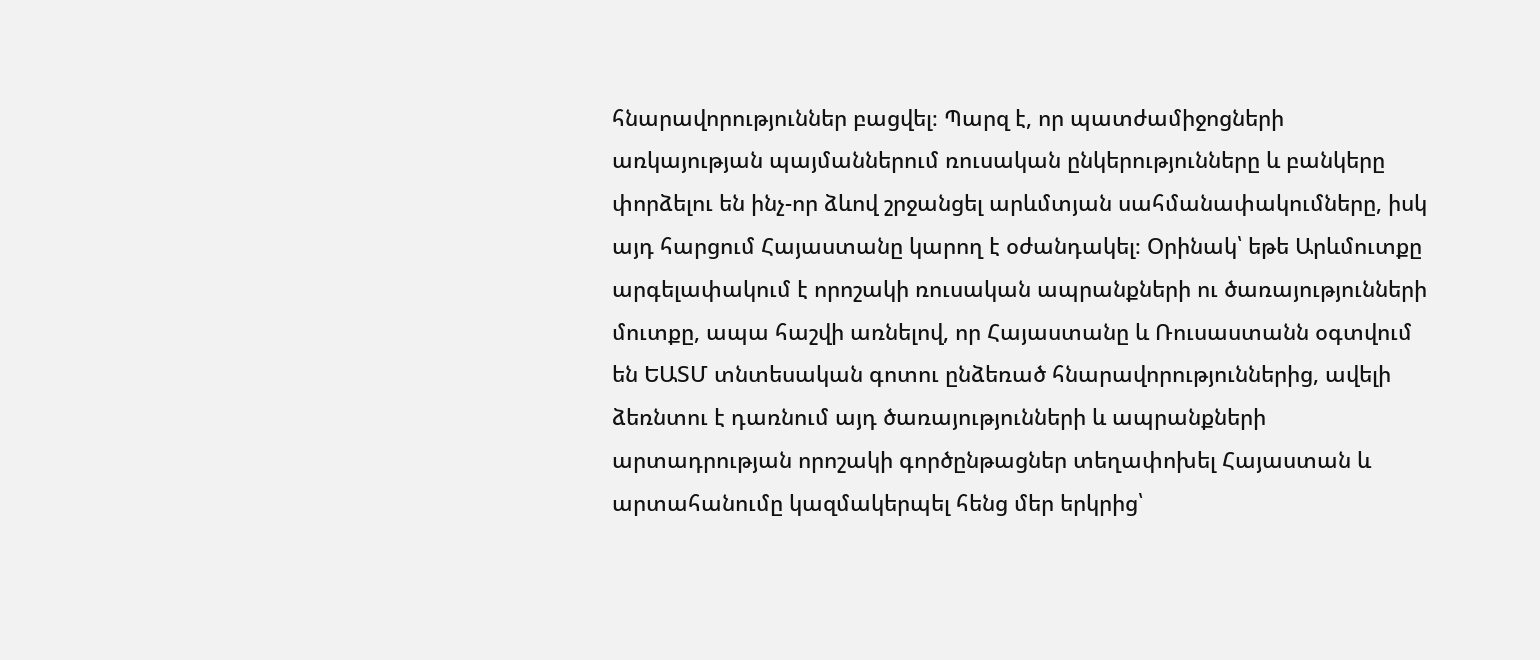հնարավորություններ բացվել։ Պարզ է, որ պատժամիջոցների առկայության պայմաններում ռուսական ընկերությունները և բանկերը փորձելու են ինչ-որ ձևով շրջանցել արևմտյան սահմանափակումները, իսկ այդ հարցում Հայաստանը կարող է օժանդակել։ Օրինակ՝ եթե Արևմուտքը արգելափակում է որոշակի ռուսական ապրանքների ու ծառայությունների մուտքը, ապա հաշվի առնելով, որ Հայաստանը և Ռուսաստանն օգտվում են ԵԱՏՄ տնտեսական գոտու ընձեռած հնարավորություններից, ավելի ձեռնտու է դառնում այդ ծառայությունների և ապրանքների արտադրության որոշակի գործընթացներ տեղափոխել Հայաստան և արտահանումը կազմակերպել հենց մեր երկրից՝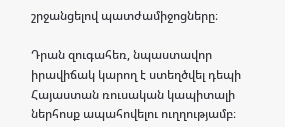շրջանցելով պատժամիջոցները։

Դրան զուգահեռ, նպաստավոր իրավիճակ կարող է ստեղծվել դեպի Հայաստան ռուսական կապիտալի ներհոսք ապահովելու ուղղությամբ։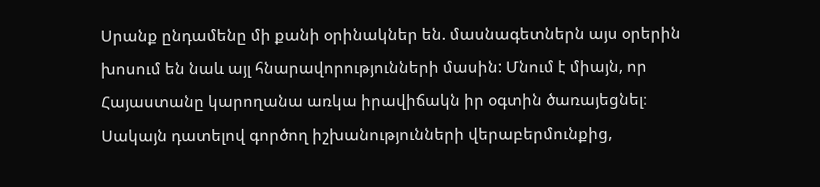Սրանք ընդամենը մի քանի օրինակներ են. մասնագետներն այս օրերին խոսում են նաև այլ հնարավորությունների մասին: Մնում է միայն, որ Հայաստանը կարողանա առկա իրավիճակն իր օգտին ծառայեցնել։ Սակայն դատելով գործող իշխանությունների վերաբերմունքից,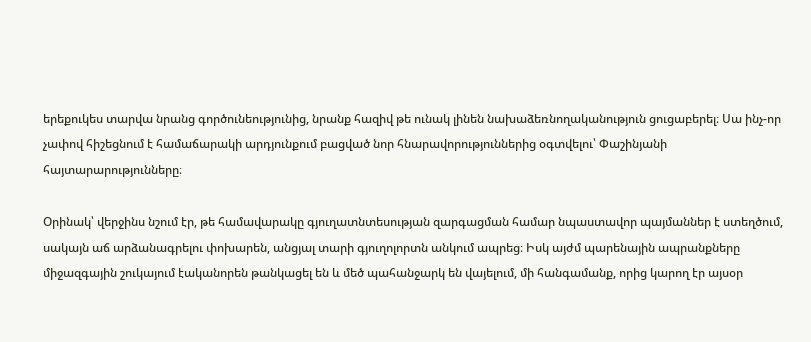երեքուկես տարվա նրանց գործունեությունից, նրանք հազիվ թե ունակ լինեն նախաձեռնողականություն ցուցաբերել։ Սա ինչ-որ չափով հիշեցնում է համաճարակի արդյունքում բացված նոր հնարավորություններից օգտվելու՝ Փաշինյանի հայտարարությունները։

Օրինակ՝ վերջինս նշում էր, թե համավարակը գյուղատնտեսության զարգացման համար նպաստավոր պայմաններ է ստեղծում, սակայն աճ արձանագրելու փոխարեն, անցյալ տարի գյուղոլորտն անկում ապրեց։ Իսկ այժմ պարենային ապրանքները միջազգային շուկայում էականորեն թանկացել են և մեծ պահանջարկ են վայելում, մի հանգամանք, որից կարող էր այսօր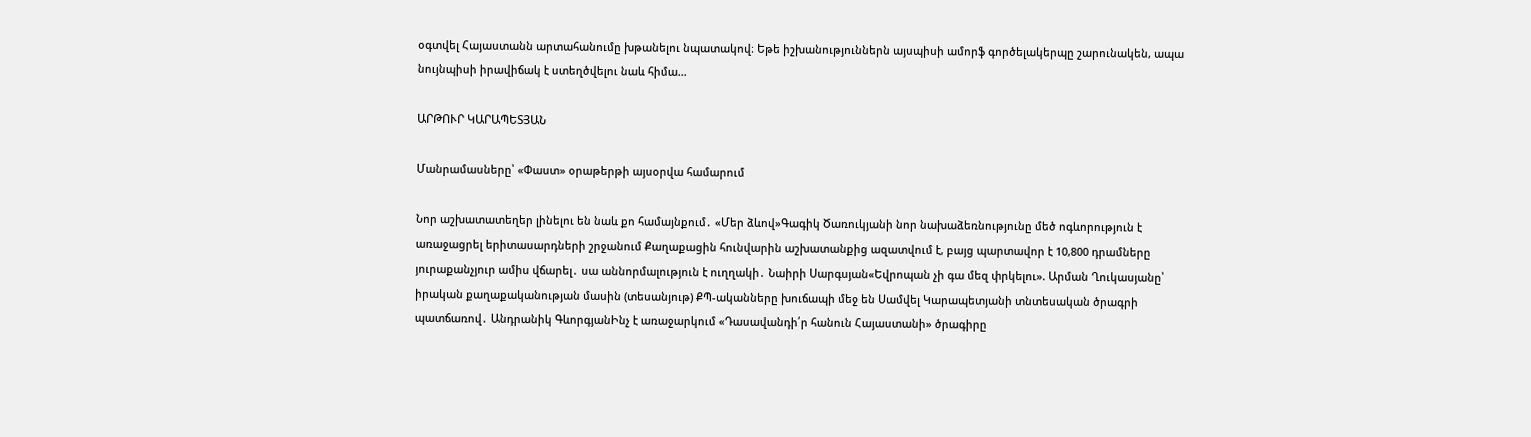օգտվել Հայաստանն արտահանումը խթանելու նպատակով։ Եթե իշխանություններն այսպիսի ամորֆ գործելակերպը շարունակեն, ապա նույնպիսի իրավիճակ է ստեղծվելու նաև հիմա...

ԱՐԹՈՒՐ ԿԱՐԱՊԵՏՅԱՆ

Մանրամասները՝ «Փաստ» օրաթերթի այսօրվա համարում

Նոր աշխատատեղեր լինելու են նաև քո համայնքում․ «Մեր ձևով»Գագիկ Ծառուկյանի նոր նախաձեռնությունը մեծ ոգևորություն է առաջացրել երիտասարդների շրջանում Քաղաքացին հունվարին աշխատանքից ազատվում է, բայց պարտավոր է 10,800 դրամները յուրաքանչյուր ամիս վճարել․ սա աննորմալություն է ուղղակի․ Նաիրի Սարգսյան«Եվրոպան չի գա մեզ փրկելու». Արման Ղուկասյանը՝ իրական քաղաքականության մասին (տեսանյութ) ՔՊ-ականները խուճապի մեջ են Սամվել Կարապետյանի տնտեսական ծրագրի պատճառով․ Անդրանիկ ԳևորգյանԻնչ է առաջարկում «Դասավանդի՛ր հանուն Հայաստանի» ծրագիրը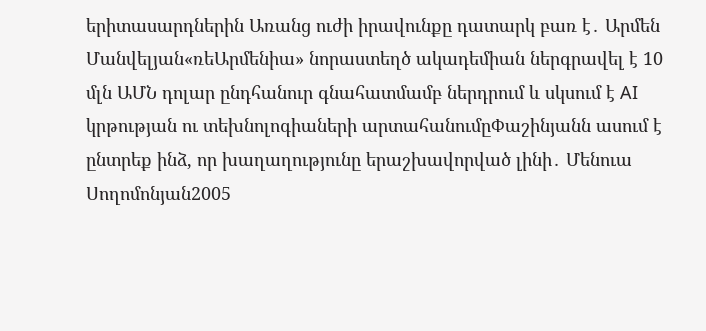երիտասարդներին Առանց ուժի իրավունքը դատարկ բառ է․ Արմեն Մանվելյան«ռեԱրմենիա» նորաստեղծ ակադեմիան ներգրավել է 10 մլն ԱՄՆ դոլար ընդհանուր գնահատմամբ ներդրում և սկսում է AI կրթության ու տեխնոլոգիաների արտահանումըՓաշինյանն ասում է ընտրեք ինձ, որ խաղաղությունը երաշխավորված լինի․ Մենուա Սողոմոնյան2005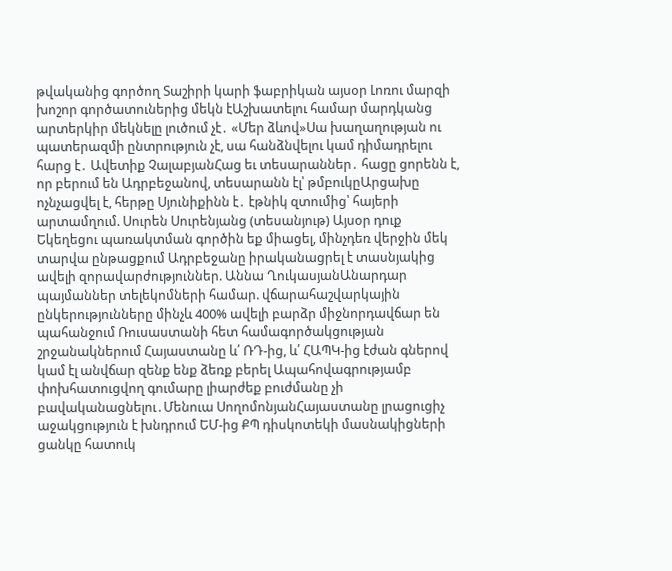թվականից գործող Տաշիրի կարի ֆաբրիկան այսօր Լոռու մարզի խոշոր գործատուներից մեկն էԱշխատելու համար մարդկանց արտերկիր մեկնելը լուծում չէ․ «Մեր ձևով»Սա խաղաղության ու պատերազմի ընտրություն չէ, սա հանձնվելու կամ դիմադրելու հարց է․ Ավետիք ՉալաբյանՀաց եւ տեսարաններ․ հացը ցորենն է, որ բերում են Ադրբեջանով, տեսարանն էլ՝ թմբուկըԱրցախը ոչնչացվել է, հերթը Սյունիքինն է․ էթնիկ զտումից՝ հայերի արտամղում. Սուրեն Սուրենյանց (տեսանյութ) Այսօր դուք Եկեղեցու պառակտման գործին եք միացել, մինչդեռ վերջին մեկ տարվա ընթացքում Ադրբեջանը իրականացրել է տասնյակից ավելի զորավարժություններ. Աննա ՂուկասյանԱնարդար պայմաններ տելեկոմների համար. վճարահաշվարկային ընկերությունները մինչև 400% ավելի բարձր միջնորդավճար են պահանջում Ռուսաստանի հետ համագործակցության շրջանակներում Հայաստանը և՛ ՌԴ-ից, և՛ ՀԱՊԿ-ից էժան գներով կամ էլ անվճար զենք ենք ձեռք բերել Ապահովագրությամբ փոխհատուցվող գումարը լիարժեք բուժմանը չի բավականացնելու․Մենուա ՍողոմոնյանՀայաստանը լրացուցիչ աջակցություն է խնդրում ԵՄ-ից ՔՊ դիսկոտեկի մասնակիցների ցանկը հատուկ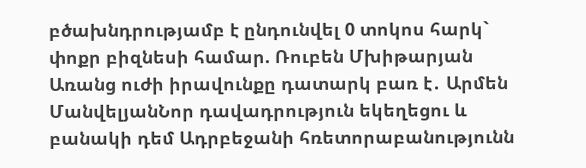բծախնդրությամբ է ընդունվել 0 տոկոս հարկ` փոքր բիզնեսի համար. Ռուբեն Մխիթարյան Առանց ուժի իրավունքը դատարկ բառ է․ Արմեն ՄանվելյանՆոր դավադրություն եկեղեցու և բանակի դեմ Ադրբեջանի հռետորաբանությունն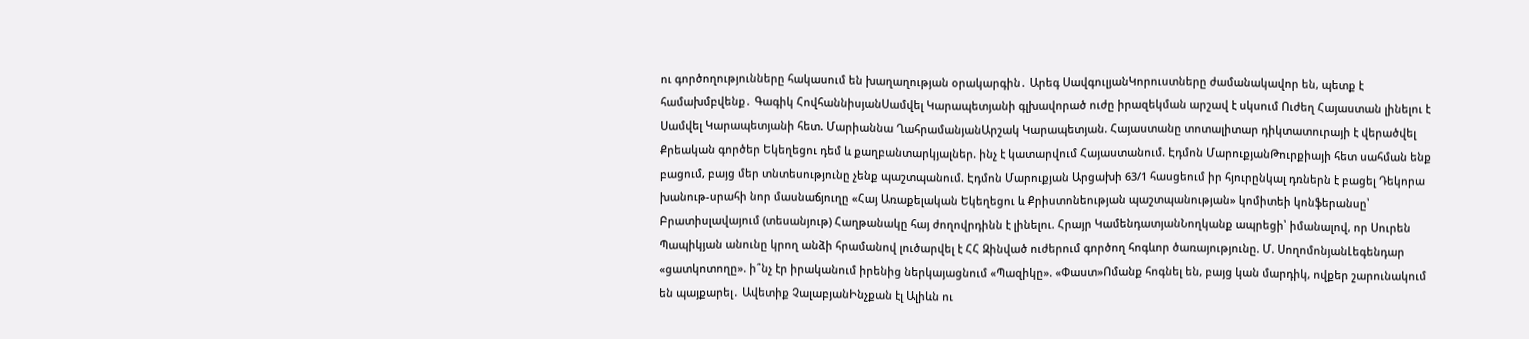ու գործողությունները հակասում են խաղաղության օրակարգին․ Արեգ ՍավգուլյանԿորուստները ժամանակավոր են, պետք է համախմբվենք․ Գագիկ ՀովհաննիսյանՍամվել Կարապետյանի գլխավորած ուժը իրազեկման արշավ է սկսում Ուժեղ Հայաստան լինելու է Սամվել Կարապետյանի հետ. Մարիաննա ՂահրամանյանԱրշակ Կարապետյան. Հայաստանը տոտալիտար դիկտատուրայի է վերածվել Քրեական գործեր Եկեղեցու դեմ և քաղբանտարկյալներ. ինչ է կատարվում Հայաստանում. Էդմոն ՄարուքյանԹուրքիայի հետ սահման ենք բացում, բայց մեր տնտեսությունը չենք պաշտպանում. Էդմոն Մարուքյան Արցախի 63/1 հասցեում իր հյուրընկալ դռներն է բացել Դեկորա խանութ-սրահի նոր մասնաճյուղը «Հայ Առաքելական Եկեղեցու և Քրիստոնեության պաշտպանության» կոմիտեի կոնֆերանսը՝ Բրատիսլավայում (տեսանյութ) Հաղթանակը հայ ժողովրդինն է լինելու. Հրայր ԿամենդատյանՆողկանք ապրեցի՝ իմանալով, որ Սուրեն Պապիկյան անունը կրող անձի հրամանով լուծարվել է ՀՀ Զինված ուժերում գործող հոգևոր ծառայությունը. Մ. ՍողոմոնյանԼեգենդար «ցատկոտողը». ի՞նչ էր իրականում իրենից ներկայացնում «Պազիկը». «Փաստ»Ոմանք հոգնել են, բայց կան մարդիկ, ովքեր շարունակում են պայքարել․ Ավետիք ՉալաբյանԻնչքան էլ Ալիևն ու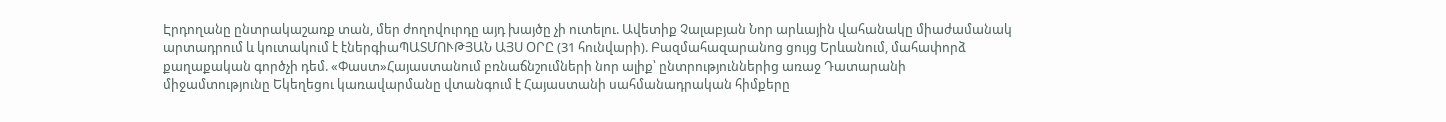Էրդողանը ընտրակաշառք տան, մեր ժողովուրդը այդ խայծը չի ուտելու. Ավետիք Չալաբյան Նոր արևային վահանակը միաժամանակ արտադրում և կուտակում է էներգիաՊԱՏՄՈՒԹՅԱՆ ԱՅՍ ՕՐԸ (31 հունվարի). Բազմահազարանոց ցույց Երևանում, մահափորձ քաղաքական գործչի դեմ. «Փաստ»Հայաստանում բռնաճնշումների նոր ալիք՝ ընտրություններից առաջ Դատարանի միջամտությունը Եկեղեցու կառավարմանը վտանգում է Հայաստանի սահմանադրական հիմքերը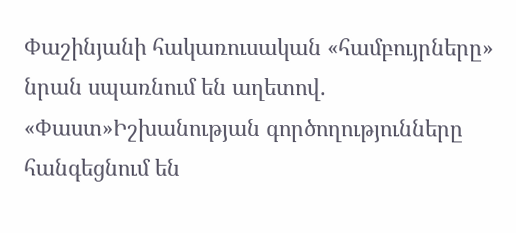Փաշինյանի հակառուսական «համբույրները» նրան սպառնում են աղետով. «Փաստ»Իշխանության գործողությունները հանգեցնում են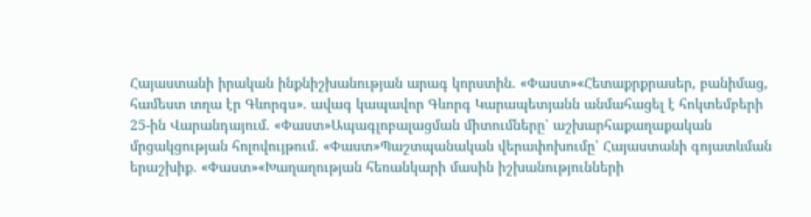Հայաստանի իրական ինքնիշխանության արագ կորստին. «Փաստ»«Հետաքրքրասեր, բանիմաց, համեստ տղա էր Գևորգս». ավագ կապավոր Գևորգ Կարապետյանն անմահացել է հոկտեմբերի 25-ին Վարանդայում. «Փաստ»Ապագլոբալացման միտումները՝ աշխարհաքաղաքական մրցակցության հոլովույթում. «Փաստ»Պաշտպանական վերափոխումը՝ Հայաստանի գոյատևման երաշխիք. «Փաստ»«Խաղաղության հեռանկարի մասին իշխանությունների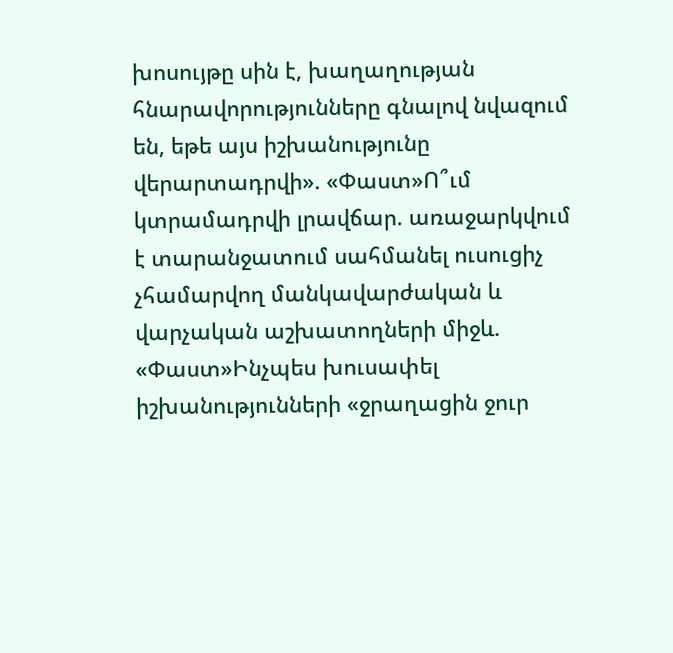խոսույթը սին է, խաղաղության հնարավորությունները գնալով նվազում են, եթե այս իշխանությունը վերարտադրվի». «Փաստ»Ո՞ւմ կտրամադրվի լրավճար. առաջարկվում է տարանջատում սահմանել ուսուցիչ չհամարվող մանկավարժական և վարչական աշխատողների միջև. «Փաստ»Ինչպես խուսափել իշխանությունների «ջրաղացին ջուր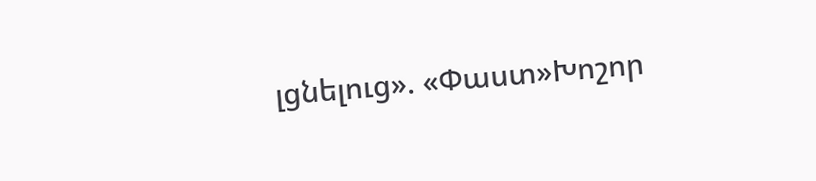լցնելուց». «Փաստ»Խոշոր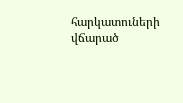հարկատուների վճարած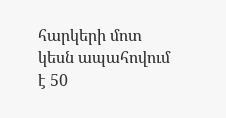հարկերի մոտ կեսն ապահովում է 50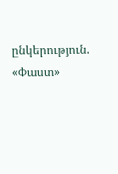ընկերություն. «Փաստ»